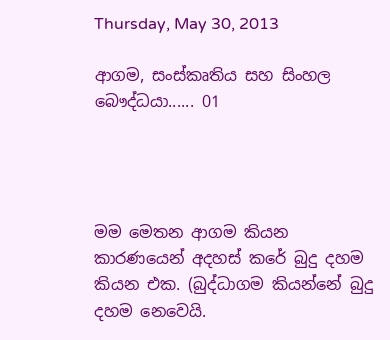Thursday, May 30, 2013

ආගම, සංස්කෘතිය සහ සිංහල බෞද්ධයා...... 01




මම මෙතන ආගම කියන කාරණයෙන් අදහස් කරේ බුදු දහම කියන එක. (බුද්ධාගම කියන්නේ බුදු දහම නෙවෙයි.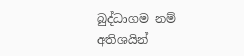බුද්ධාගම නම් අතිශයින්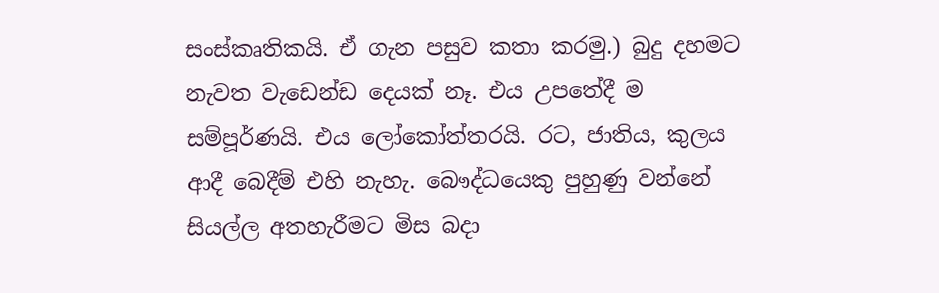සංස්කෘතිකයි. ඒ ගැන පසුව කතා කරමු.) බුදු දහමට නැවත වැඩෙන්ඩ දෙයක් නෑ. එය උපතේදී ම සම්පූර්ණයි. එය ලෝකෝත්තරයි. රට, ජාතිය, කුලය ආදී බෙදීම් එහි නැහැ. බෞද්ධයෙකු පුහුණු වන්නේ සියල්ල අතහැරීමට මිස බදා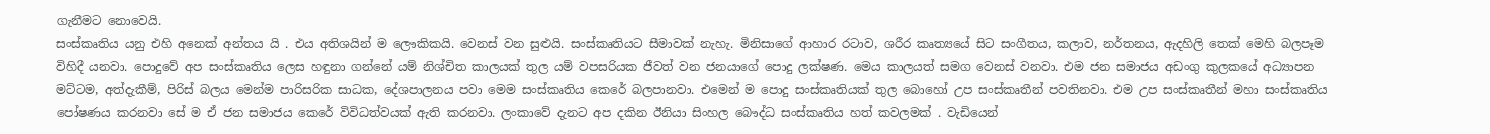ගැනීමට නොවෙයි.
සංස්කෘතිය යනු එහි අනෙක් අන්තය යි . එය අතිශයින් ම ලෞකිකයි. වෙනස් වන සුළුයි. සංස්කෘතියට සීමාවක් නැහැ. මිනිසාගේ ආහාර රටාව, ශරීර කෘත්‍යයේ සිට සංගීතය, කලාව, නර්තනය, ඇදහිලි තෙක් මෙහි බලපෑම විහිදී යනවා. පොදුවේ අප සංස්කෘතිය ලෙස හඳුනා ගන්නේ යම් නිශ්චිත කාලයක් තුල යම් වපසරියක ජීවත් වන ජනයාගේ පොදු ලක්ෂණ. මෙය කාලයත් සමග වෙනස් වනවා. එම ජන සමාජය අඩංගු කුලකයේ අධ්‍යාපන මට්ටම, අත්දැකීම්, පිරිස් බලය මෙන්ම පාරිසරික සාධක, දේශපාලනය පවා මෙම සංස්කෘතිය කෙරේ බලපානවා. එමෙන් ම පොදු සංස්කෘතියක් තුල බොහෝ උප සංස්කෘතීන් පවතිනවා. එම උප සංස්කෘතීන් මහා සංස්කෘතිය පෝෂණය කරනවා සේ ම ඒ ජන සමාජය කෙරේ විවිධත්වයක් ඇති කරනවා. ලංකාවේ දැනට අප දකින ඊනියා සිංහල බෞද්ධ සංස්කෘතිය හත් කවලමක් . වැඩියෙන්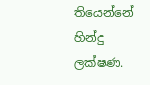තියෙන්නේ හින්දු ලක්ෂණ.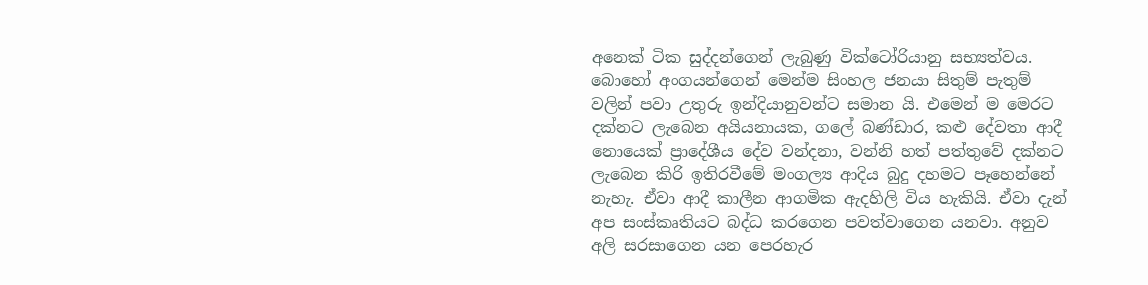අනෙක් ටික සුද්දන්ගෙන් ලැබුණු වික්ටෝරියානු සභ්‍යත්වය. බොහෝ අංගයන්ගෙන් මෙන්ම සිංහල ජනයා සිතුම් පැතුම් වලින් පවා උතුරු ඉන්දියානුවන්ට සමාන යි. එමෙන් ම මෙරට දක්නට ලැබෙන අයියනායක, ගලේ බණ්ඩාර, කළු දේවතා ආදී නොයෙක් ප්‍රාදේශීය දේව වන්දනා, වන්නි හත් පත්තුවේ දක්නට ලැබෙන කිරි ඉතිරවීමේ මංගල්‍ය ආදිය බුදු දහමට පෑහෙන්නේ නැහැ. ඒවා ආදී කාලීන ආගමික ඇදහිලි විය හැකියි. ඒවා දැන් අප සංස්කෘතියට බද්ධ කරගෙන පවත්වාගෙන යනවා. අනුව අලි සරසාගෙන යන පෙරහැර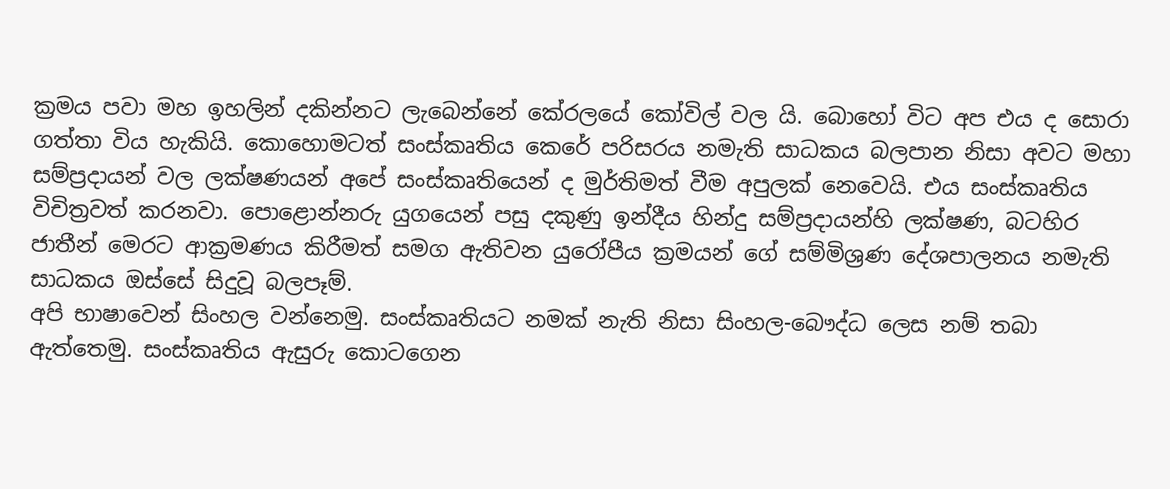ක්‍රමය පවා මහ ඉහලින් දකින්නට ලැබෙන්නේ කේරලයේ කෝවිල් වල යි. බොහෝ විට අප එය ද සොරා ගත්තා විය හැකියි. කොහොමටත් සංස්කෘතිය කෙරේ පරිසරය නමැති සාධකය බලපාන නිසා අවට මහා සම්ප්‍රදායන් වල ලක්ෂණයන් අපේ සංස්කෘතියෙන් ද මුර්තිමත් වීම අපුලක් නෙවෙයි. එය සංස්කෘතිය විචිත්‍රවත් කරනවා. පොළොන්නරු යුගයෙන් පසු දකුණු ඉන්දීය හින්දු සම්ප්‍රදායන්හි ලක්ෂණ, බටහිර ජාතීන් මෙරට ආක්‍රමණය කිරීමත් සමග ඇතිවන යුරෝපීය ක්‍රමයන් ගේ සම්මිශ්‍රණ දේශපාලනය නමැති සාධකය ඔස්සේ සිදුවූ බලපෑම්.
අපි භාෂාවෙන් සිංහල වන්නෙමු. සංස්කෘතියට නමක් නැති නිසා සිංහල-බෞද්ධ ලෙස නම් තබා ඇත්තෙමු. සංස්කෘතිය ඇසුරු කොටගෙන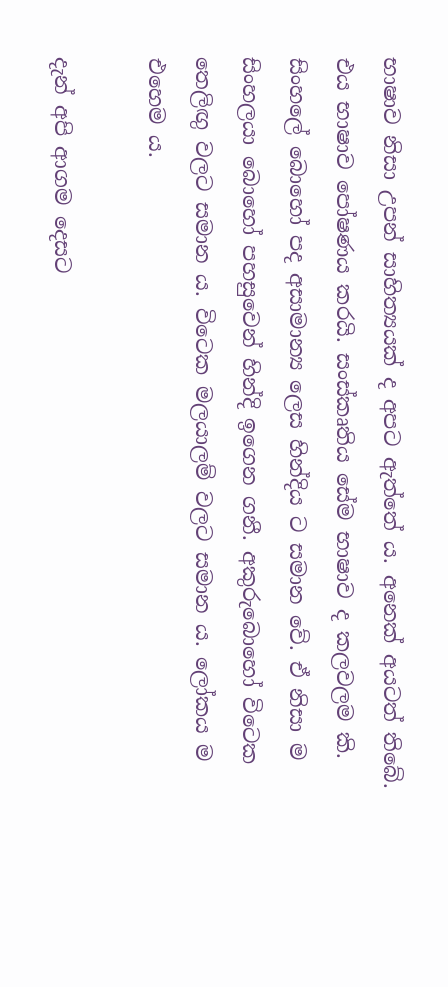භාෂාව නිසා උපන් සාහිත්‍යයක් ද අපට ඇත්තේ ය. අනෙක් අයටත් තිබේ. එය භාෂාව පෝෂණය කරයි. සංස්කෘතිය සේම භාෂාව ද කලවලම කි. සිංහලේ බොහෝ පද අසාමාන්‍ය ලෙස හින්දිය ට සමාන වේ. ඒ නිසා ම සිංහලයා බොහෝ පහසුවෙන් හින්දි ඉගෙන ගනී. අකුරුබොහෝ විටෙක තෙලිඟු වලට සමාන ය. විටෙක මලයාලම් වලට සමාන ය. ලෝකය ම එහෙම ය.

දැන් අපි ආගම දෙසට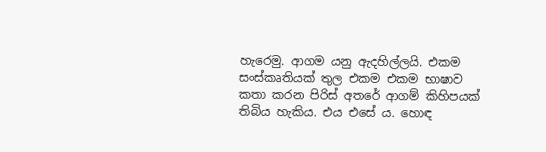හැරෙමු. ආගම යනු ඇදහිල්ලයි. එකම සංස්කෘතියක් තුල එකම එකම භාෂාව කතා කරන පිරිස් අතරේ ආගම් කිහිපයක් තිබිය හැකිය. එය එසේ ය. හොඳ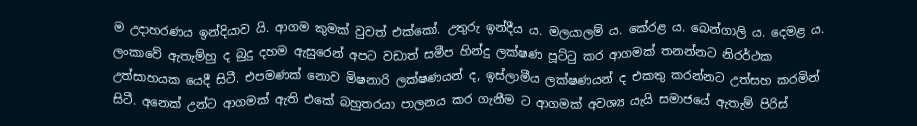ම උදාහරණය ඉන්දියාව යි. ආගම කුමක් වුවත් එක්කෝ. උතුරු ඉන්දීය ය. මලයාලම් ය. කේරළ ය. බෙන්ගාලි ය. දෙමළ ය.
ලංකාවේ ඇතැම්හු ද බුදු දහම ඇසුරෙන් අපට වඩාත් සමීප හින්දු ලක්ෂණ පූට්ටු කර ආගමක් තනන්නට නිරර්ථක උත්සාහයක යෙදී සිටී. එපමණක් නොව මිෂනාරි ලක්ෂණයන් ද, ඉස්ලාමීය ලක්ෂණයන් ද එකතු කරන්නට උත්සහ කරමින් සිටී. අනෙක් උන්ට ආගමක් ඇති එකේ බහුතරයා පාලනය කර ගැනීම ට ආගමක් අවශ්‍ය යැයි සමාජයේ ඇතැම් පිරිස්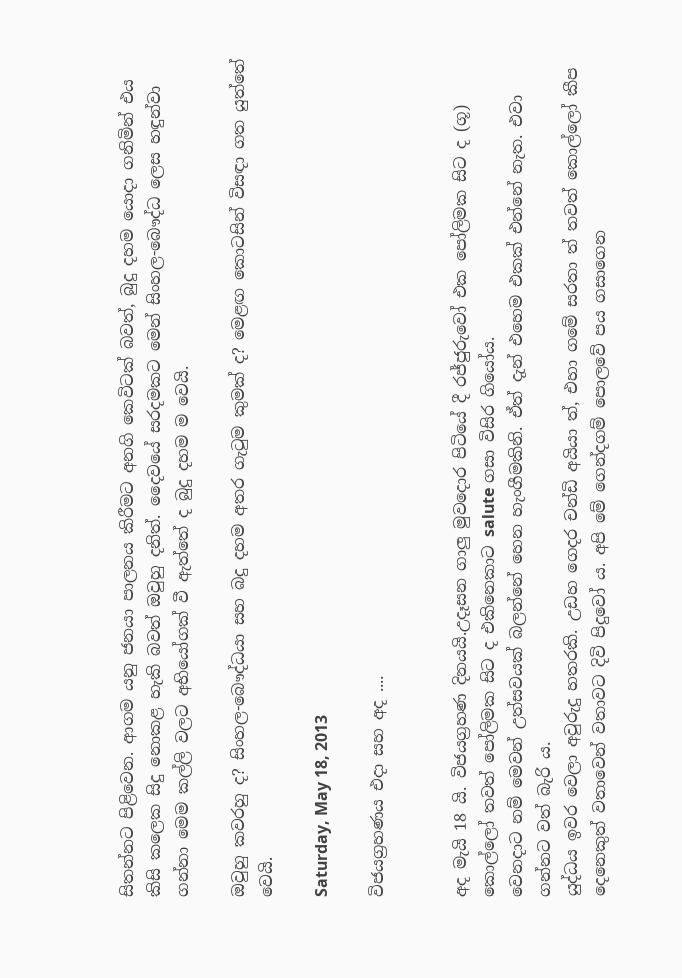සිතන්නට පිළිවෙන. ආගම යනු ජනයා පාලනය කිරීමට අනගි කෙවිටක් බවත්, බුදු දහම යොදා ගනිමින් එය කිසි කලෙක සිදු නොකළ හැකි බවත් ඔවුහු දනිත්. දෛවයේ සරදමකට මෙන් සිංහල-බෞද්ධ ලෙස හඳුන්වා ගන්නා මෙම කල්ලි වලට අභියෝගක් වී ඇත්තේ ද බුදු දහම ම වෙයි.

ඔවුහු කවරහු ද? සිංහල-බෞද්ධයා සහ බදු දහම අතර ගැටුම කුමක් ද? මෙළඟ කොටසින් විසඳා ගත යුත්තේ වෙයි.

Saturday, May 18, 2013

විජයග්‍රහණය එදා සහ අද ....


අද මැයි 18 යි. විජයග්‍රහණ දිනයයි.උදෑසන ගාලු මුවදොර පිටියේ දී රජ්ජුරුවෝ එක පෝලිමක සිට ද (ගූ) කොල්ලෝ තවත් පෝලිමක සිට ද එකිනෙකාට salute ගසා විසිර ගියෝය.
වෙනදාට නම් මෙවන් උත්සවයක් බලන්නේ හෙන හැංගීමකිනි. ඒත් දැන් එහෙම එකක් එන්නේ නැත. එවා ගන්නට වත් බැරි ය.
යුද්ධය ඉවර වෙලා අවුරුදු හතරකි. උඩහ ගෙදර චන්ඩි අයියා ත්, එහා ගමේ සරතා ත් තවත් කොල්ලෝ කීප දෙනෙකුත් වතාවෙන් වතාවට දිවි පිදුවෝ ය. අපි මේ ගෙන්දගම් පොලවේ පය ගසාගෙන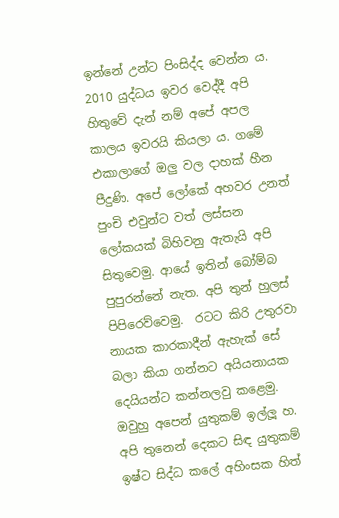ඉන්නේ උන්ට පිංසිද්ද වෙන්න ය. 2010 යුද්ධය ඉවර වෙද්දී අපි හිතුවේ දැන් නම් අපේ අපල කාලය ඉවරයි කියලා ය. ගමේ එකාලාගේ ඔලු වල දාහක් හීන පීදුණි. අපේ ලෝකේ අහවර උනත් පුංචි එවුන්ට වත් ලස්සන ලෝකයක් බිහිවනු ඇතැයි අපි සිතුවෙමු. ආයේ ඉතින් බෝම්බ පුපුරන්නේ නැත. අපි තුන් හුලස් පිපිරෙව්වෙමු.  රටට කිරි උතුරවා නායක කාරකාදීන් ඇහැක් සේ බලා කියා ගන්නට අයියනායක දෙයියන්ට කන්නලවු කළෙමු.
ඔවුහු අපෙන් යුතුකම් ඉල්ලූ හ. අපි තුනෙන් දෙකට සිඳ යුතුකම් ඉෂ්ට සිද්ධ කලේ අහිංසක හිත්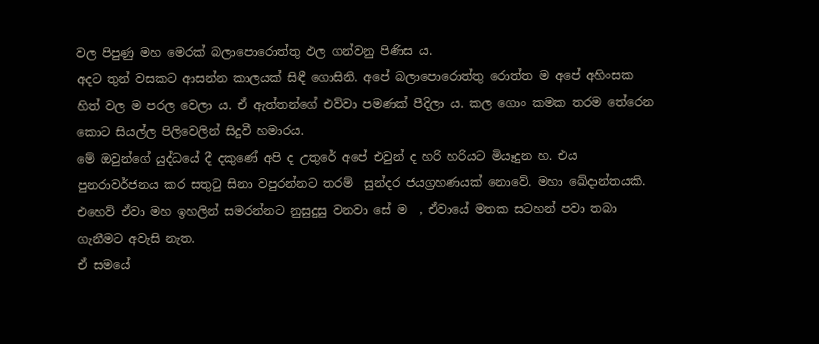වල පිපුණු මහ මෙරක් බලාපොරොත්තු ඵල ගන්වනු පිණිස ය.
අදට තුන් වසකට ආසන්න කාලයක් සිඳී ගොසිනි. අපේ බලාපොරොත්තු රොත්ත ම අපේ අහිංසක හිත් වල ම පරල වෙලා ය. ඒ ඇත්තන්ගේ එව්වා පමණක් පීදිලා ය. කල ගොං කමක තරම තේරෙන කොට සියල්ල පිලිවෙලින් සිදුවී හමාරය.
මේ ඔවුන්ගේ යුද්ධයේ දී දකුණේ අපි ද උතුරේ අපේ එවුන් ද හරි හරියට මියෑදුන හ. එය පුනරාවර්ජනය කර සතුටු සිනා වපුරන්නට තරම්  සුන්දර ජයග්‍රහණයක් නොවේ. මහා ඛේදාන්තයකි. එහෙව් ඒවා මහ ඉහලින් සමරන්නට නුසුදුසු වනවා සේ ම  , ඒවායේ මතක සටහන් පවා තබා ගැනීමට අවැසි නැත.
ඒ සමයේ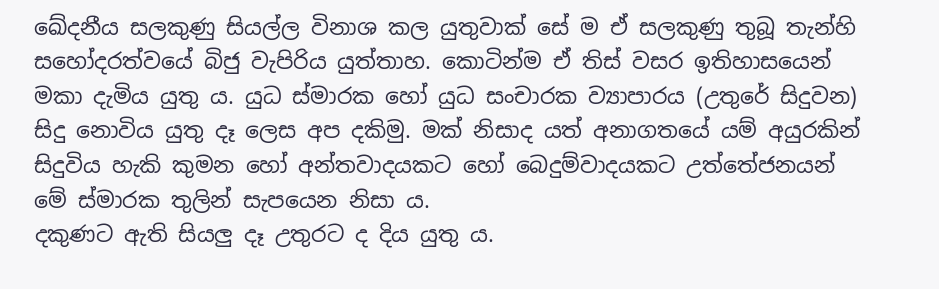ඛේදනීය සලකුණු සියල්ල විනාශ කල යුතුවාක් සේ ම ඒ සලකුණු තුබූ තැන්හි සහෝදරත්වයේ බිජු වැපිරිය යුත්තාහ. කොටින්ම ඒ තිස් වසර ඉතිහාසයෙන් මකා දැමිය යුතු ය. යුධ ස්මාරක හෝ යුධ සංචාරක ව්‍යාපාරය (උතුරේ සිදුවන) සිදු නොවිය යුතු දෑ ලෙස අප දකිමු. මක් නිසාද යත් අනාගතයේ යම් අයුරකින් සිදුවිය හැකි කුමන හෝ අන්තවාදයකට හෝ බෙදුම්වාදයකට උත්තේජනයන් මේ ස්මාරක තුලින් සැපයෙන නිසා ය.
දකුණට ඇති සියලු දෑ උතුරට ද දිය යුතු ය.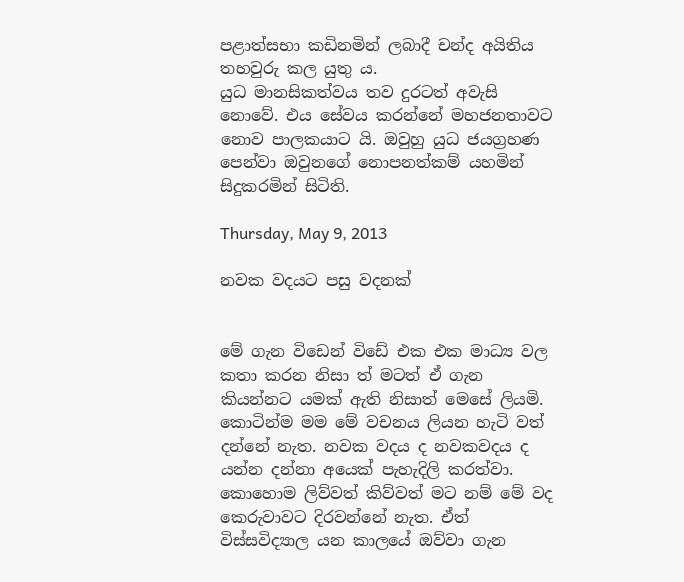පළාත්සභා කඩිනමින් ලබාදී චන්ද අයිතිය තහවුරු කල යුතු ය.
යුධ මානසිකත්වය තව දුරටත් අවැසි නොවේ. එය සේවය කරන්නේ මහජනතාවට නොව පාලකයාට යි. ඔවුහු යුධ ජයග්‍රහණ පෙන්වා ඔවුනගේ නොපනත්කම් යහමින් සිදුකරමින් සිටිති.

Thursday, May 9, 2013

නවක වදයට පසු වදනක්


මේ ගැන විඩෙන් විඩේ එක එක මාධ්‍ය වල කතා කරන නිසා ත් මටත් ඒ ගැන කියන්නට යමක් ඇති නිසාත් මෙසේ ලියමි.
කොටින්ම මම මේ වචනය ලියන හැටි වත් දන්නේ නැත. නවක වදය ද නවකවදය ද යන්න දන්නා අයෙක් පැහැදිලි කරත්වා.
කොහොම ලිව්වත් කිව්වත් මට නම් මේ වද කෙරුවාවට දිරවන්නේ නැත. ඒත් විස්සවිද්‍යාල යන කාලයේ ඔව්වා ගැන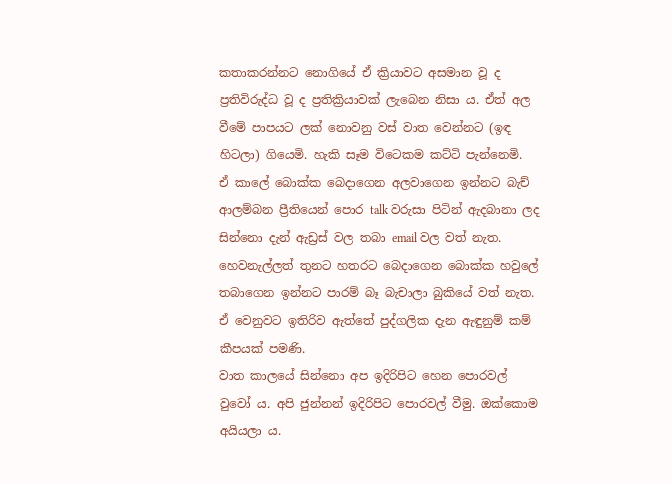කතාකරන්නට නොගියේ ඒ ක්‍රියාවට අසමාන වූ ද ප්‍රතිවිරුද්ධ වූ ද ප්‍රතික්‍රියාවක් ලැබෙන නිසා ය. ඒත් අල වීමේ පාපයට ලක් නොවනු වස් වාත වෙන්නට (ඉඳ හිටලා) ගියෙමි. හැකි සෑම විටෙකම කට්ටි පැන්නෙමි.
ඒ කාලේ බොක්ක බෙදාගෙන අලවාගෙන ඉන්නට බැච් ආලම්බන ප්‍රීතියෙන් පොර talk වරුසා පිටින් ඇදබානා ලද සින්නො දැන් ඇඩ්‍රස් වල තබා email වල වත් නැත. හෙවනැල්ලත් තුනට හතරට බෙදාගෙන බොක්ක හවුලේ තබාගෙන ඉන්නට පාරම් බෑ බැචාලා බුකියේ වත් නැත. ඒ වෙනුවට ඉතිරිව ඇත්තේ පුද්ගලික දැන ඇඳුනුම් කම් කීපයක් පමණි.
වාත කාලයේ සින්නො අප ඉදිරිපිට හෙන පොරවල් වුවෝ ය. අපි ජුන්නන් ඉදිරිපිට පොරවල් වීමු. ඔක්කොම අයියලා ය.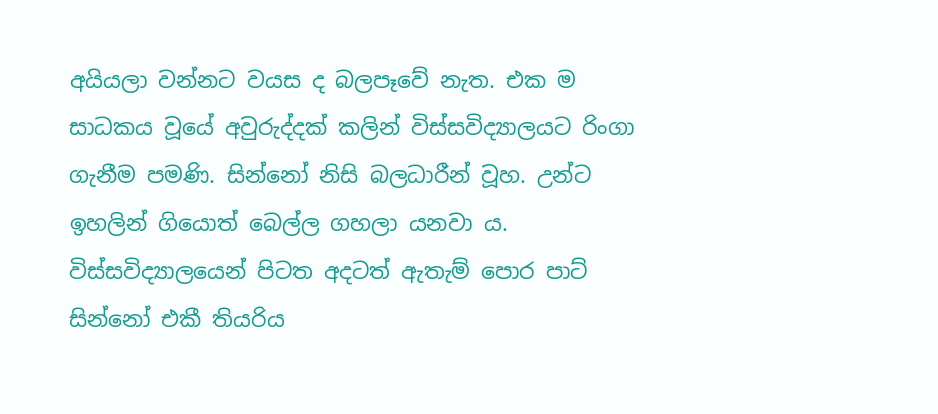අයියලා වන්නට වයස ද බලපෑවේ නැත. එක ම සාධකය වූයේ අවුරුද්දක් කලින් විස්සවිද්‍යාලයට රිංගා ගැනීම පමණි. සින්නෝ නිසි බලධාරීන් වූහ. උන්ට ඉහලින් ගියොත් බෙල්ල ගහලා යනවා ය.  විස්සවිද්‍යාලයෙන් පිටත අදටත් ඇතැම් පොර පාට් සින්නෝ එකී තියරිය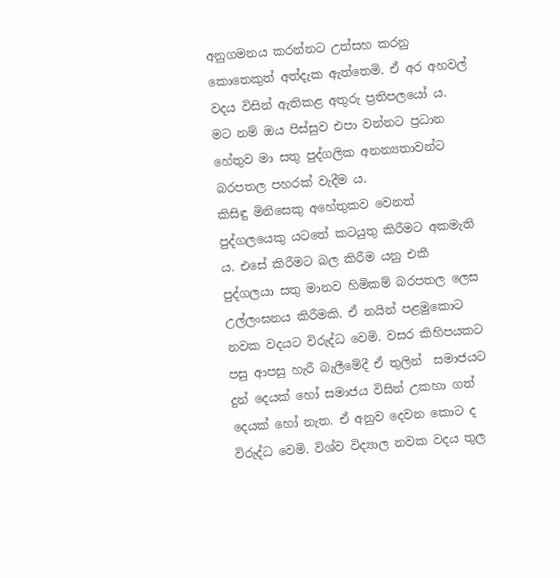අනුගමනය කරන්නට උත්සහ කරනු කොතෙකුත් අත්දැක ඇත්තෙමි. ඒ අර අහවල් වදය විසින් ඇතිකළ අතුරු ප්‍රතිපලයෝ ය.
මට නම් ඔය පිස්සුව එපා වන්නට ප්‍රධාන හේතුව මා සතු පුද්ගලික අනන්‍යතාවන්ට බරපතල පහරක් වැදීම ය.
කිසිඳු මිනිසෙකු අහේතුකව වෙනත් පුද්ගලයෙකු යටතේ කටයුතු කිරීමට අකමැති ය. එසේ කිරීමට බල කිරීම යනු එකී පුද්ගලයා සතු මානව හිමිකම් බරපතල ලෙස උල්ලංඝනය කිරීමකි. ඒ නයින් පළමුකොට නවක වදයට විරුද්ධ වෙමි. වසර කිහිපයකට පසු ආපසු හැරී බැලීමේදී ඒ තුලින්  සමාජයට දුන් දෙයක් හෝ සමාජය විසින් උකහා ගත් දෙයක් හෝ නැත. ඒ අනුව දෙවන කොට ද විරුද්ධ වෙමි. විශ්ව විද්‍යාල නවක වදය තුල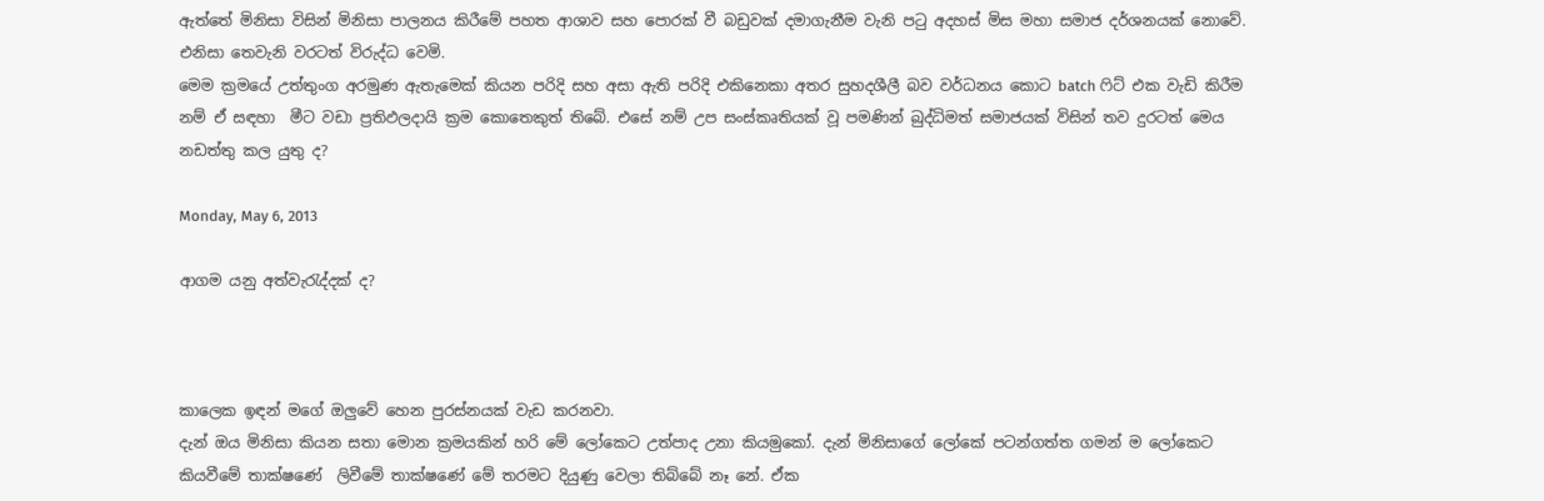ඇත්තේ මිනිසා විසින් මිනිසා පාලනය කිරීමේ පහත ආශාව සහ පොරක් වී බඩුවක් දමාගැනීම වැනි පටු අදහස් මිස මහා සමාජ දර්ශනයක් නොවේ. එනිසා තෙවැනි වරටත් විරුද්ධ වෙමි.
මෙම ක්‍රමයේ උත්තුංග අරමුණ ඇතැමෙක් කියන පරිදි සහ අසා ඇති පරිදි එකිනෙකා අතර සුහදශීලී බව වර්ධනය කොට batch ෆිට් එක වැඩි කිරීම නම් ඒ සඳහා  මීට වඩා ප්‍රතිඵලදායි ක්‍රම කොතෙකුත් තිබේ. එසේ නම් උප සංස්කෘතියක් වූ පමණින් බුද්ධිමත් සමාජයක් විසින් තව දුරටත් මෙය නඩත්තු කල යුතු ද?

Monday, May 6, 2013

ආගම යනු අත්වැරැද්දක් ද?



කාලෙක ඉඳන් මගේ ඔලුවේ හෙන පුරස්නයක් වැඩ කරනවා.
දැන් ඔය මිනිසා කියන සතා මොන ක්‍රමයකින් හරි මේ ලෝකෙට උත්පාද උනා කියමුකෝ. දැන් මිනිසාගේ ලෝකේ පටන්ගත්ත ගමන් ම ලෝකෙට කියවීමේ තාක්ෂණේ  ලිවීමේ තාක්ෂණේ මේ තරමට දියුණු වෙලා තිබ්බේ නෑ නේ. ඒක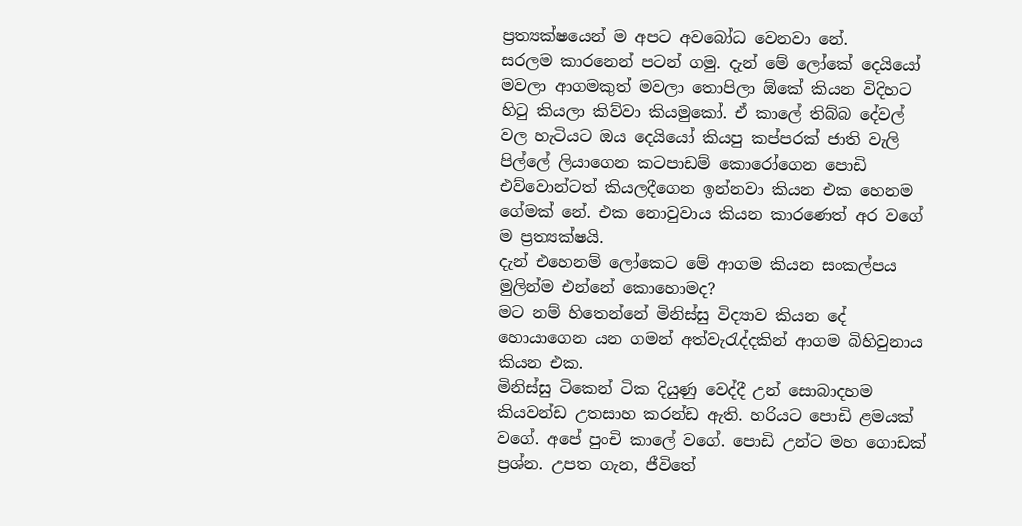ප්‍රත්‍යක්ෂයෙන් ම අපට අවබෝධ වෙනවා නේ.
සරලම කාරනෙන් පටන් ගමු. දැන් මේ ලෝකේ දෙයියෝ මවලා ආගමකුත් මවලා තොපිලා ඕකේ කියන විදිහට හිටු කියලා කිව්වා කියමුකෝ. ඒ කාලේ තිබ්බ දේවල් වල හැටියට ඔය දෙයියෝ කියපු කප්පරක් ජාති වැලි පිල්ලේ ලියාගෙන කටපාඩම් කොරෝගෙන පොඩි එව්වොන්ටත් කියලදීගෙන ඉන්නවා කියන එක හෙනම ගේමක් නේ. එක නොවුවාය කියන කාරණෙත් අර වගේ ම ප්‍රත්‍යක්ෂයි.
දැන් එහෙනම් ලෝකෙට මේ ආගම කියන සංකල්පය මුලින්ම එන්නේ කොහොමද?
මට නම් හිතෙන්නේ මිනිස්සු විද්‍යාව කියන දේ හොයාගෙන යන ගමන් අත්වැරැද්දකින් ආගම බිහිවුනාය කියන එක.
මිනිස්සු ටිකෙන් ටික දියුණු වෙද්දී උන් සොබාදහම කියවන්ඩ උතසාහ කරන්ඩ ඇති. හරියට පොඩි ළමයක් වගේ. අපේ පුංචි කාලේ වගේ. පොඩි උන්ට මහ ගොඩක් ප්‍රශ්න. උපත ගැන, ජීවිතේ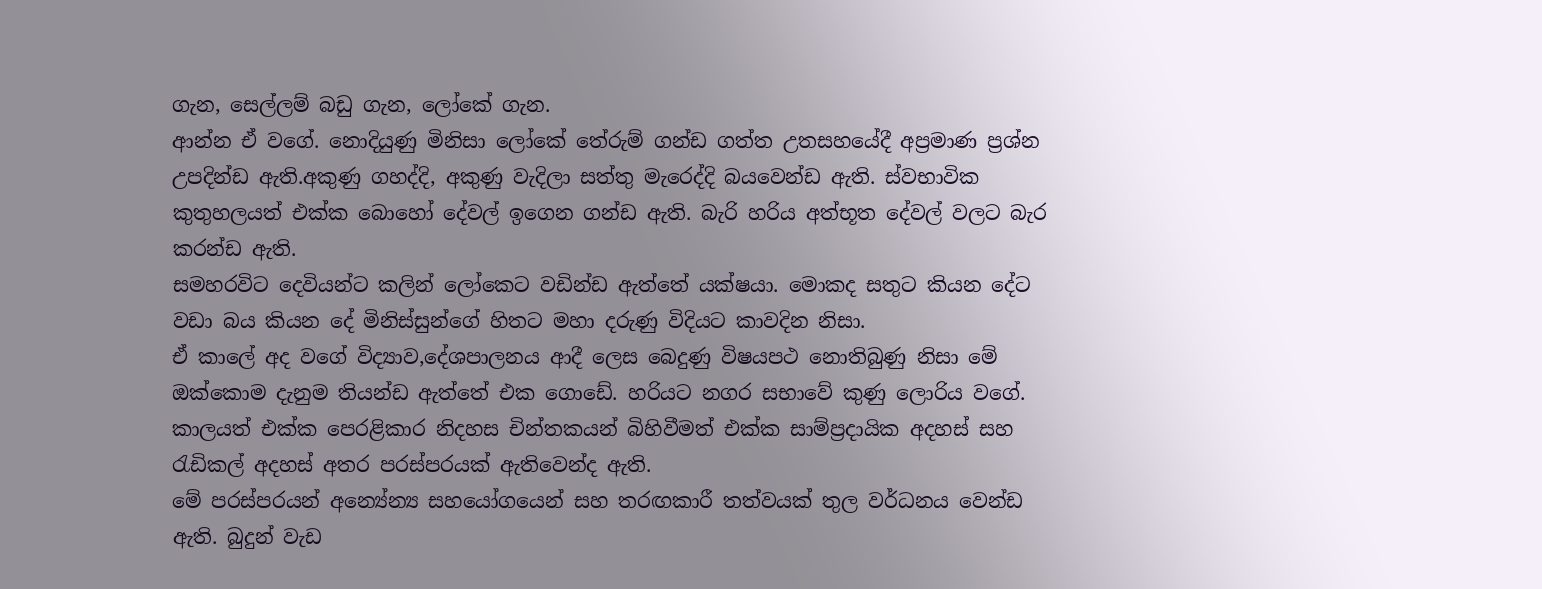ගැන, සෙල්ලම් බඩු ගැන, ලෝකේ ගැන.
ආන්න ඒ වගේ. නොදියුණු මිනිසා ලෝකේ තේරුම් ගන්ඩ ගත්ත උතසහයේදී අප්‍රමාණ ප්‍රශ්න උපදින්ඩ ඇති.අකුණු ගහද්දි, අකුණු වැදිලා සත්තු මැරෙද්දි බයවෙන්ඩ ඇති. ස්වභාවික කුතුහලයත් එක්ක බොහෝ දේවල් ඉගෙන ගන්ඩ ඇති. බැරි හරිය අත්භූත දේවල් වලට බැර කරන්ඩ ඇති.
සමහරවිට දෙවියන්ට කලින් ලෝකෙට වඩින්ඩ ඇත්තේ යක්ෂයා. මොකද සතුට කියන දේට වඩා බය කියන දේ මිනිස්සුන්ගේ හිතට මහා දරුණු විදියට කාවදින නිසා.
ඒ කාලේ අද වගේ විද්‍යාව,දේශපාලනය ආදී ලෙස බෙදුණු විෂයපථ නොතිබුණු නිසා මේ ඔක්කොම දැනුම තියන්ඩ ඇත්තේ එක ගොඩේ. හරියට නගර සභාවේ කුණු ලොරිය වගේ.
කාලයත් එක්ක පෙරළිකාර නිදහස චින්තකයන් බිහිවීමත් එක්ක සාම්ප්‍රදායික අදහස් සහ රැඩිකල් අදහස් අතර පරස්පරයක් ඇතිවෙන්ද ඇති.
මේ පරස්පරයන් අන්‍යේන්‍ය සහයෝගයෙන් සහ තරඟකාරී තත්වයක් තුල වර්ධනය වෙන්ඩ ඇති. බුදුන් වැඩ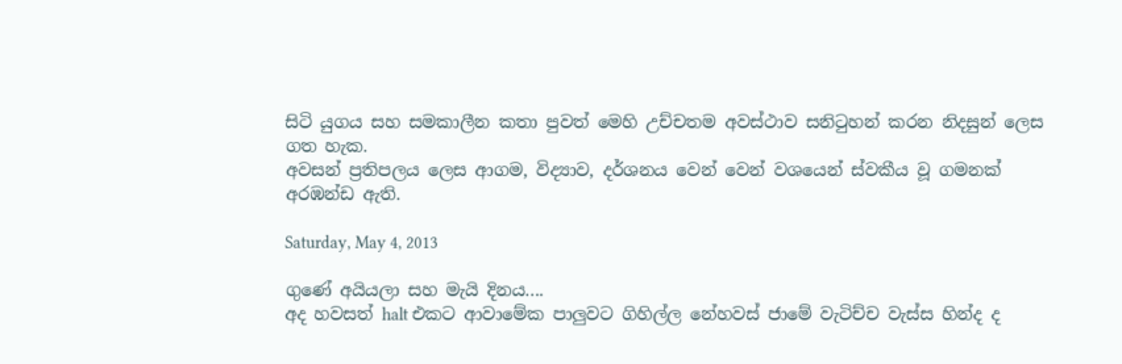සිටි යුගය සහ සමකාලීන කතා පුවත් මෙහි උච්චතම අවස්ථාව සනිටුහන් කරන නිදසුන් ලෙස ගත හැක.
අවසන් ප්‍රතිපලය ලෙස ආගම, විද්‍යාව, දර්ශනය වෙන් වෙන් වශයෙන් ස්වකීය වූ ගමනක් අරඹන්ඩ ඇති.

Saturday, May 4, 2013

ගුණේ අයියලා සහ මැයි දිනය....
අද හවසත් halt එකට ආවාමේක පාලුවට ගිහිල්ල නේහවස් ජාමේ වැටිච්ච වැස්ස හින්ද ද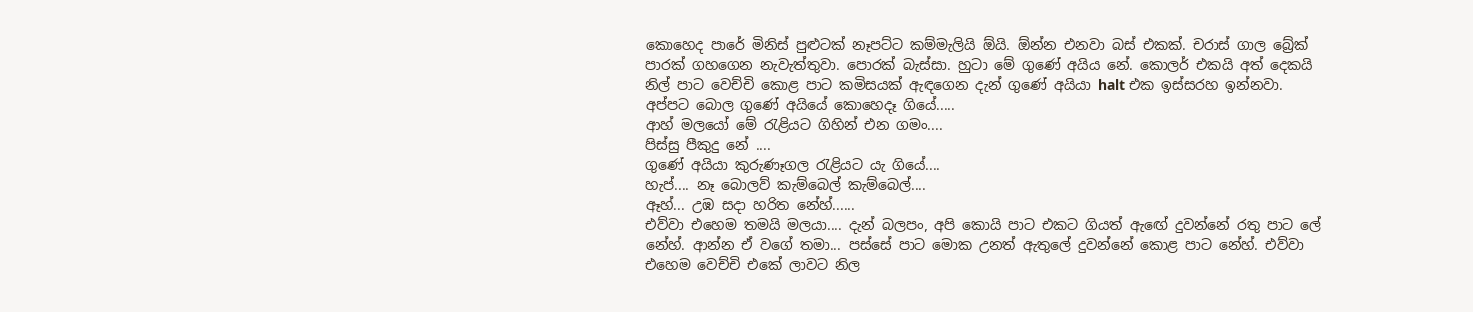කොහෙද පාරේ මිනිස් පුළුටක් නෑපට්ට කම්මැලියි ඕයි. ඕන්න එනවා බස් එකක්. චරාස් ගාල බ්‍රේක් පාරක් ගහගෙන නැවැත්තුවා. පොරක් බැස්සා. හුටා මේ ගුණේ අයිය නේ. කොලර් එකයි අත් දෙකයි නිල් පාට වෙච්චි කොළ පාට කමිසයක් ඇඳගෙන දැන් ගුණේ අයියා halt එක ඉස්සරහ ඉන්නවා.
අප්පට බොල ගුණේ අයියේ කොහෙදෑ ගියේ.....
ආහ් මලයෝ මේ රැළියට ගිහින් එන ගමං....
පිස්සු පීකුදු නේ ....
ගුණේ අයියා කුරුණෑගල රැළියට යැ ගියේ....
හැප්.... නෑ බොලව් කැම්බෙල් කැම්බෙල්....
ඈහ්... උඹ සදා හරිත නේහ්......
එව්වා එහෙම තමයි මලයා.... දැන් බලපං, අපි කොයි පාට එකට ගියත් ඇඟේ දුවන්නේ රතු පාට ලේ නේහ්. ආන්න ඒ වගේ තමා... පස්සේ පාට මොක උනත් ඇතුලේ දුවන්නේ කොළ පාට නේහ්. එව්වා එහෙම වෙච්චි එකේ ලාවට නිල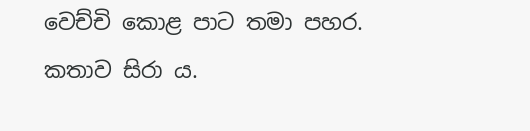වෙච්චි කොළ පාට තමා පහර.
කතාව සිරා ය.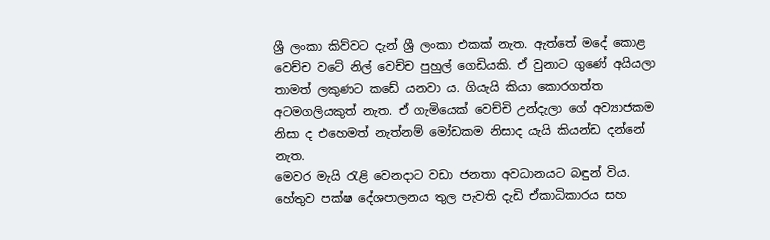ශ්‍රී ලංකා කිව්වට දැන් ශ්‍රී ලංකා එකක් නැත. ඇත්තේ මදේ කොළ වෙච්ච වටේ නිල් වෙච්ච පුහුල් ගෙඩියකි. ඒ වුනාට ගුණේ අයියලා තාමත් ලකුණට කඩේ යනවා ය. ගියැයි කියා කොරගත්ත අටමගලියකුත් නැත. ඒ ගැමියෙක් වෙච්චි උන්දැලා ගේ අව්‍යාජකම නිසා ද එහෙමත් නැත්නම් මෝඩකම නිසාද යැයි කියන්ඩ දන්නේ නැත.
මෙවර මැයි රැළි වෙනදාට වඩා ජනතා අවධානයට බඳුන් විය. හේතුව පක්ෂ දේශපාලනය තුල පැවති දැඩි ඒකාධිකාරය සහ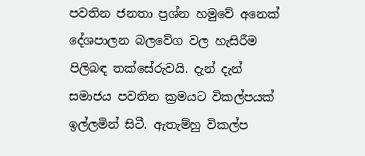පවතින ජනතා ප්‍රශ්න හමුවේ අනෙක් දේශපාලන බලවේග වල හැසිරීම පිලිබඳ තක්සේරුවයි. දැන් දැන් සමාජය පවතින ක්‍රමයට විකල්පයක් ඉල්ලමින් සිටී. ඇතැම්හු විකල්ප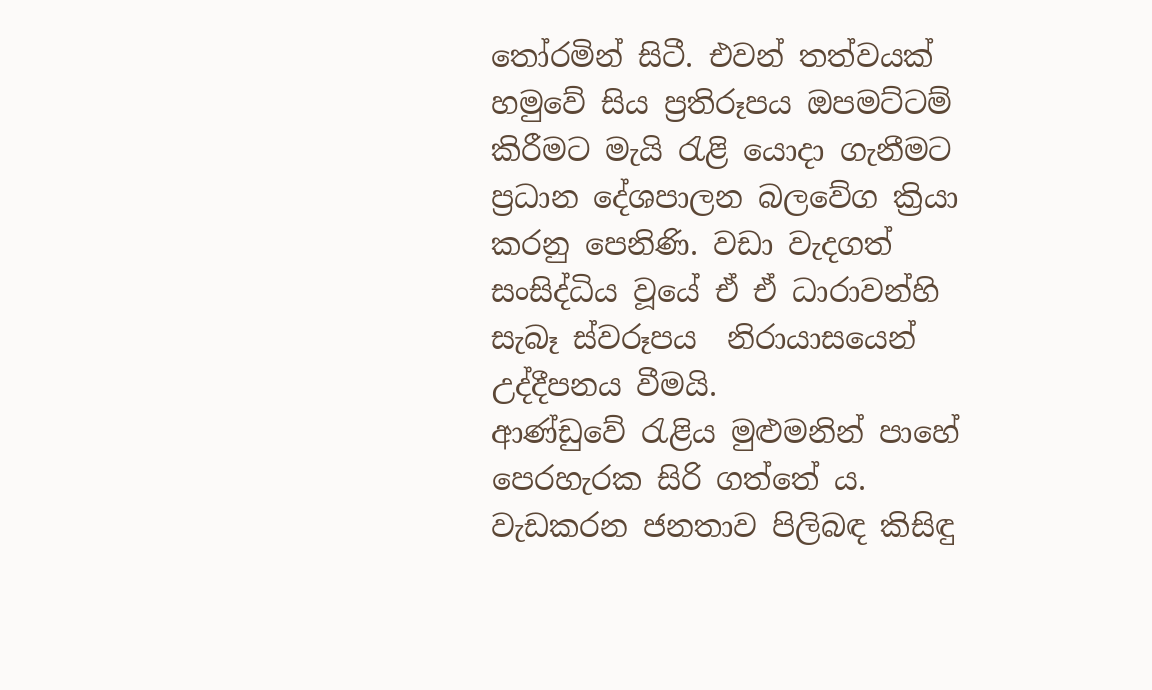තෝරමින් සිටී. එවන් තත්වයක් හමුවේ සිය ප්‍රතිරූපය ඔපමට්ටම් කිරීමට මැයි රැළි යොදා ගැනීමට ප්‍රධාන දේශපාලන බලවේග ක්‍රියා කරනු පෙනිණි. වඩා වැදගත් සංසිද්ධිය වූයේ ඒ ඒ ධාරාවන්හි සැබෑ ස්වරූපය  නිරායාසයෙන් උද්දීපනය වීමයි.
ආණ්ඩුවේ රැළිය මුළුමනින් පාහේ පෙරහැරක සිරි ගත්තේ ය. වැඩකරන ජනතාව පිලිබඳ කිසිඳු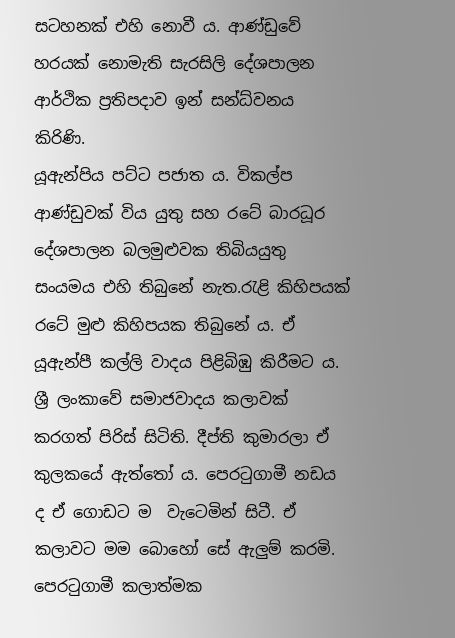සටහනක් එහි නොවී ය. ආණ්ඩුවේ හරයක් නොමැති සැරසිලි දේශපාලන ආර්ථික ප්‍රතිපදාව ඉන් සන්ධ්වනය කිරිණි.
යූඇන්පිය පට්ට පජාත ය. විකල්ප ආණ්ඩුවක් විය යුතු සහ රටේ බාරධූර දේශපාලන බලමුළුවක තිබියයුතු සංයමය එහි තිබුනේ නැත.රැළි කිහිපයක් රටේ මුළු කිහිපයක තිබුනේ ය. ඒ යූඇන්පී කල්ලි වාදය පිළිබිඹු කිරීමට ය.
ශ්‍රී ලංකාවේ සමාජවාදය කලාවක් කරගත් පිරිස් සිටිති. දීප්ති කුමාරලා ඒ කුලකයේ ඇත්තෝ ය. පෙරටුගාමී නඩය ද ඒ ගොඩට ම  වැටෙමින් සිටී. ඒ කලාවට මම බොහෝ සේ ඇලුම් කරමි. පෙරටුගාමී කලාත්මක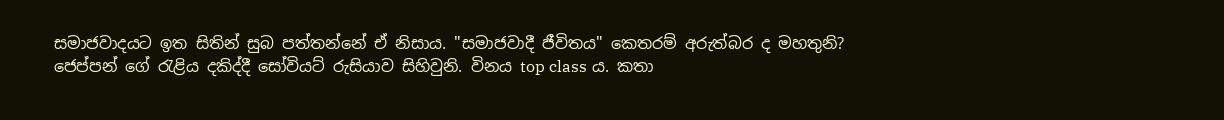සමාජවාදයට ඉත සිතින් සුබ පත්තන්නේ ඒ නිසාය. "සමාජවාදී ජීවිතය" කෙතරම් අරුත්බර ද මහතුනි?
ජෙප්පන් ගේ රැළිය දකිද්දී සෝවියට් රුසියාව සිහිවුනි. විනය top class ය. කතා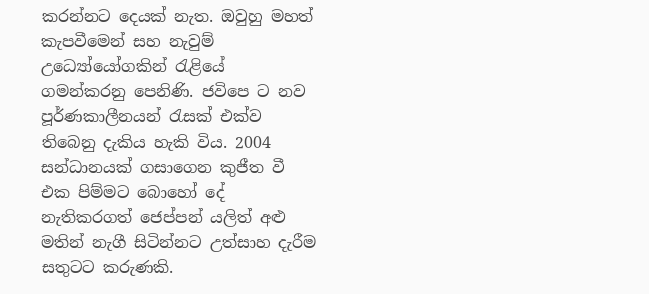කරන්නට දෙයක් නැත. ඔවුහු මහත් කැපවීමෙන් සහ නැවුම් උධ්‍යෝයෝගකින් රැළියේ ගමන්කරනු පෙනිණි. ජවිපෙ ට නව පූර්ණකාලීනයන් රැසක් එක්ව තිබෙනු දැකිය හැකි විය. 2004 සන්ධානයක් ගසාගෙන කුජීත වී එක පිම්මට බොහෝ දේ නැතිකරගත් ජෙප්පන් යලිත් අළු මතින් නැගී සිටින්නට උත්සාහ දැරීම සතුටට කරුණකි.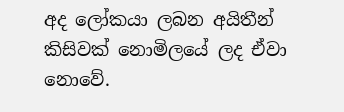අද ලෝකයා ලබන අයිතීන් කිසිවක් නොමිලයේ ලද ඒවා නොවේ.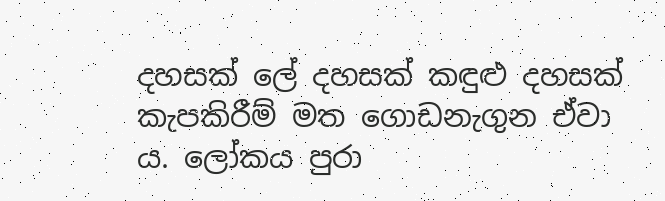දහසක් ලේ දහසක් කඳුළු දහසක් කැපකිරීම් මත ගොඩනැගුන ඒවා ය. ලෝකය පුරා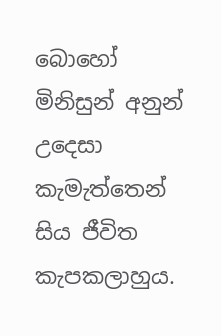බොහෝ මිනිසුන් අනුන් උදෙසා කැමැත්තෙන් සිය ජීවිත කැපකලාහුය.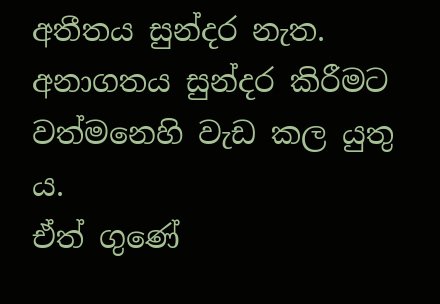අතීතය සුන්දර නැත. අනාගතය සුන්දර කිරීමට වත්මනෙහි වැඩ කල යුතු ය.
ඒත් ගුණේ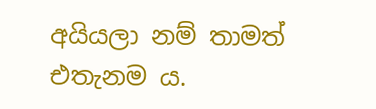අයියලා නම් තාමත් එතැනම ය.